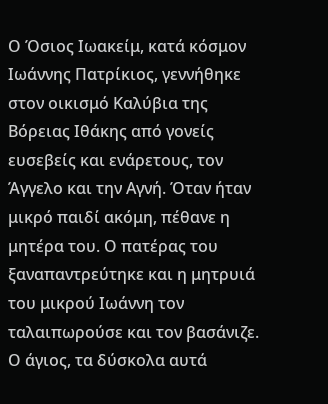Ο Όσιος Ιωακείμ, κατά κόσμον Ιωάννης Πατρίκιος, γεννήθηκε στον οικισμό Καλύβια της Βόρειας Ιθάκης από γονείς ευσεβείς και ενάρετους, τον Άγγελο και την Αγνή. Όταν ήταν μικρό παιδί ακόμη, πέθανε η μητέρα του. Ο πατέρας του ξαναπαντρεύτηκε και η μητρυιά του μικρού Ιωάννη τον ταλαιπωρούσε και τον βασάνιζε. Ο άγιος, τα δύσκολα αυτά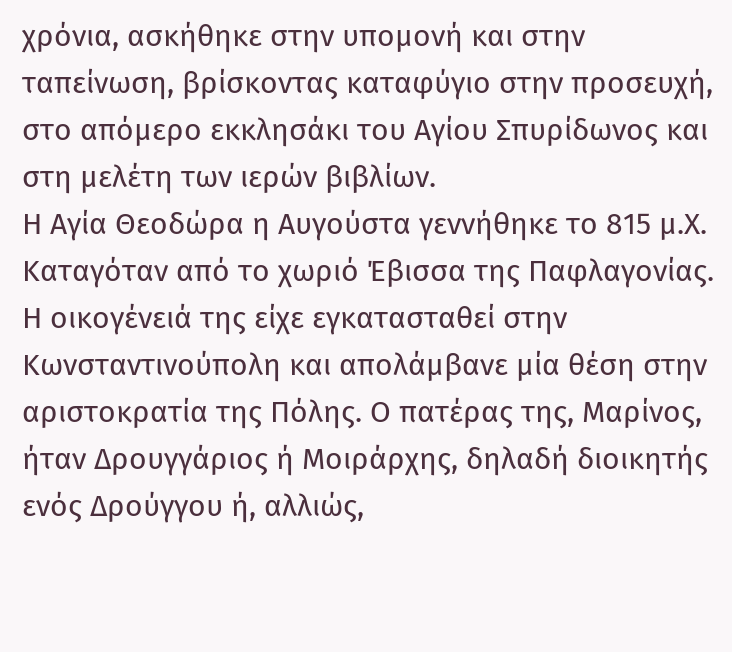χρόνια, ασκήθηκε στην υπομονή και στην ταπείνωση, βρίσκοντας καταφύγιο στην προσευχή, στο απόμερο εκκλησάκι του Αγίου Σπυρίδωνος και στη μελέτη των ιερών βιβλίων.
Η Αγία Θεοδώρα η Αυγούστα γεννήθηκε το 815 μ.Χ. Καταγόταν από το χωριό Έβισσα της Παφλαγονίας. Η οικογένειά της είχε εγκατασταθεί στην Κωνσταντινούπολη και απολάμβανε μία θέση στην αριστοκρατία της Πόλης. Ο πατέρας της, Μαρίνος, ήταν Δρουγγάριος ή Μοιράρχης, δηλαδή διοικητής ενός Δρούγγου ή, αλλιώς,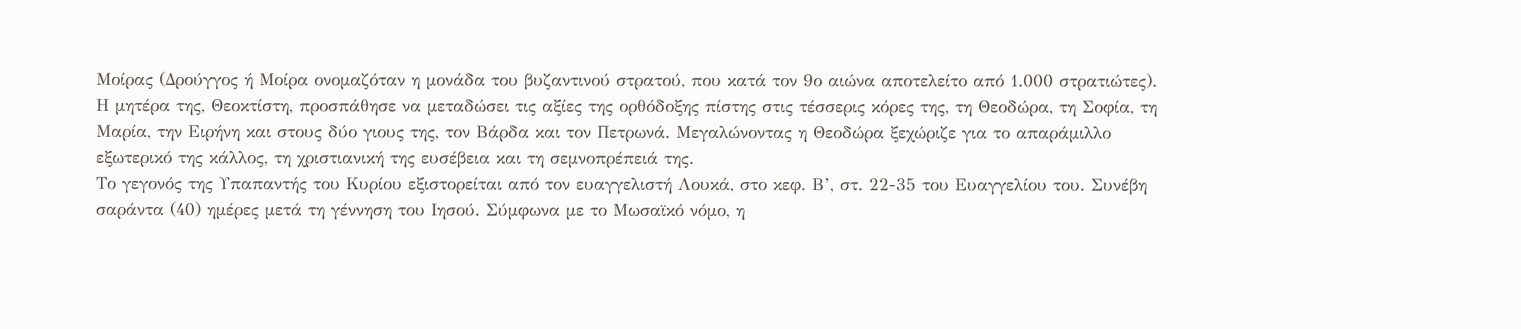Μοίρας (Δρούγγος ή Μοίρα ονομαζόταν η μονάδα του βυζαντινού στρατού, που κατά τον 9ο αιώνα αποτελείτο από 1.000 στρατιώτες). Η μητέρα της, Θεοκτίστη, προσπάθησε να μεταδώσει τις αξίες της ορθόδοξης πίστης στις τέσσερις κόρες της, τη Θεοδώρα, τη Σοφία, τη Μαρία, την Ειρήνη και στους δύο γιους της, τον Βάρδα και τον Πετρωνά. Μεγαλώνοντας η Θεοδώρα ξεχώριζε για το απαράμιλλο εξωτερικό της κάλλος, τη χριστιανική της ευσέβεια και τη σεμνοπρέπειά της.
Το γεγονός της Υπαπαντής του Κυρίου εξιστορείται από τον ευαγγελιστή Λουκά, στο κεφ. Β’, στ. 22-35 του Ευαγγελίου του. Συνέβη σαράντα (40) ημέρες μετά τη γέννηση του Ιησού. Σύμφωνα με το Μωσαϊκό νόμο, η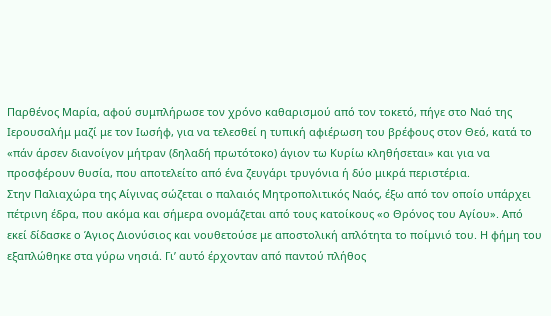Παρθένος Μαρία, αφού συμπλήρωσε τον χρόνο καθαρισμού από τον τοκετό, πήγε στο Ναό της Ιερουσαλήμ μαζί με τον Ιωσήφ, για να τελεσθεί η τυπική αφιέρωση του βρέφους στον Θεό, κατά το «πάν άρσεν διανοίγον μήτραν (δηλαδή πρωτότοκο) άγιον τω Κυρίω κληθήσεται» και για να προσφέρουν θυσία, που αποτελείτο από ένα ζευγάρι τρυγόνια ή δύο μικρά περιστέρια.
Στην Παλιαχώρα της Αίγινας σώζεται ο παλαιός Μητροπολιτικός Ναός, έξω από τον οποίο υπάρχει πέτρινη έδρα, που ακόμα και σήμερα ονομάζεται από τους κατοίκους «ο Θρόνος του Αγίου». Από εκεί δίδασκε ο Άγιος Διονύσιος και νουθετούσε με αποστολική απλότητα το ποίμνιό του. Η φήμη του εξαπλώθηκε στα γύρω νησιά. Γι’ αυτό έρχονταν από παντού πλήθος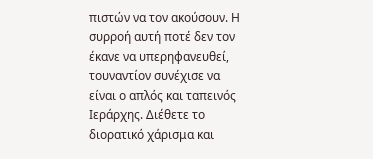πιστών να τον ακούσουν. Η συρροή αυτή ποτέ δεν τον έκανε να υπερηφανευθεί, τουναντίον συνέχισε να είναι ο απλός και ταπεινός Ιεράρχης. Διέθετε το διορατικό χάρισμα και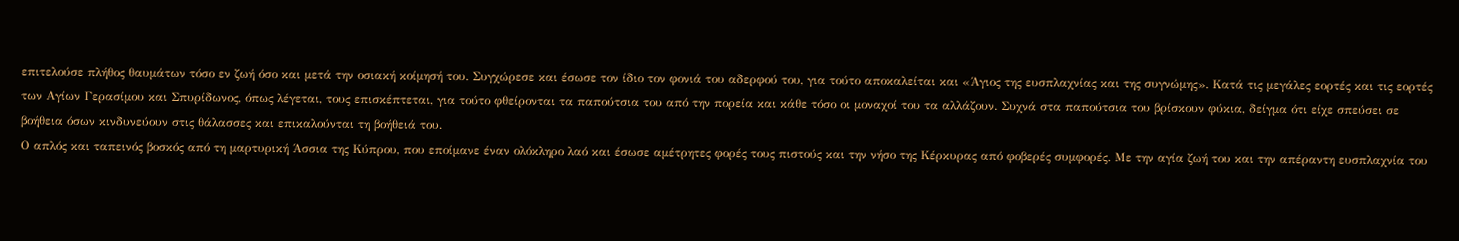επιτελούσε πλήθος θαυμάτων τόσο εν ζωή όσο και μετά την οσιακή κοίμησή του. Συγχώρεσε και έσωσε τον ίδιο τον φονιά του αδερφού του, για τούτο αποκαλείται και «Άγιος της ευσπλαχνίας και της συγνώμης». Κατά τις μεγάλες εορτές και τις εορτές των Αγίων Γερασίμου και Σπυρίδωνος, όπως λέγεται, τους επισκέπτεται, για τούτο φθείρονται τα παπούτσια του από την πορεία και κάθε τόσο οι μοναχοί του τα αλλάζουν. Συχνά στα παπούτσια του βρίσκουν φύκια, δείγμα ότι είχε σπεύσει σε βοήθεια όσων κινδυνεύουν στις θάλασσες και επικαλούνται τη βοήθειά του.
Ο απλός και ταπεινός βοσκός από τη μαρτυρική Άσσια της Κύπρου, που εποίμανε έναν ολόκληρο λαό και έσωσε αμέτρητες φορές τους πιστούς και την νήσο της Κέρκυρας από φοβερές συμφορές. Με την αγία ζωή του και την απέραντη ευσπλαχνία του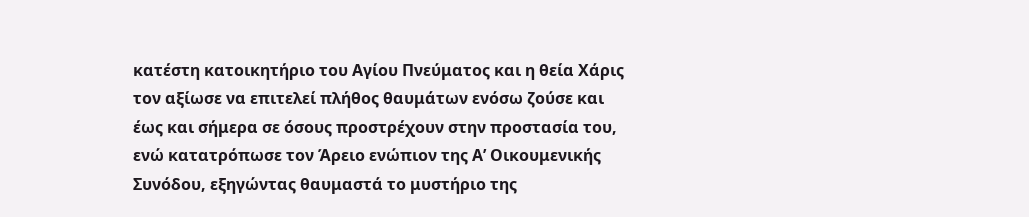κατέστη κατοικητήριο του Αγίου Πνεύματος και η θεία Χάρις τον αξίωσε να επιτελεί πλήθος θαυμάτων ενόσω ζούσε και έως και σήμερα σε όσους προστρέχουν στην προστασία του, ενώ κατατρόπωσε τον Άρειο ενώπιον της Α’ Οικουμενικής Συνόδου, εξηγώντας θαυμαστά το μυστήριο της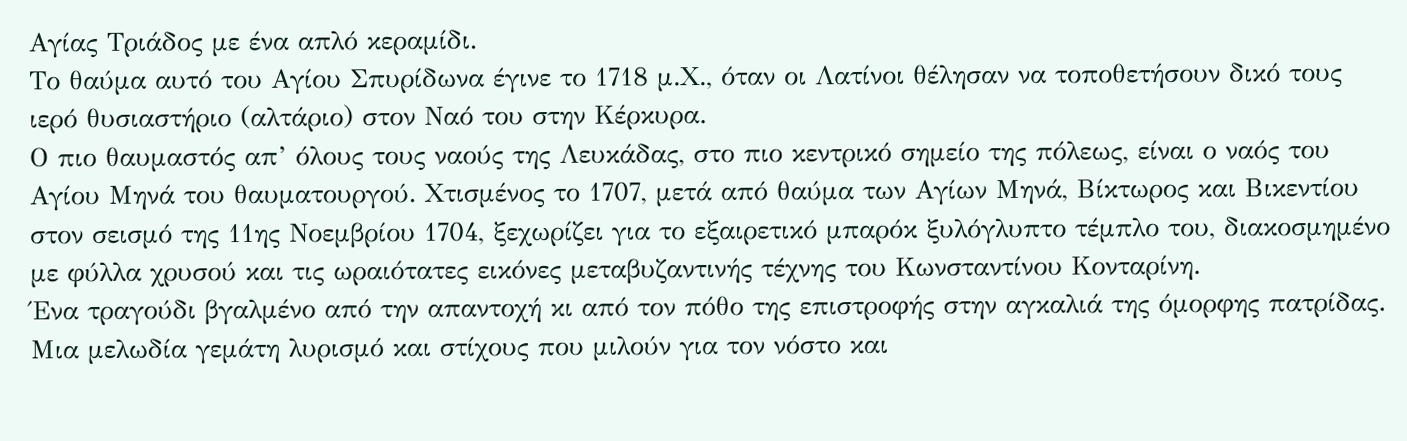Αγίας Τριάδος με ένα απλό κεραμίδι.
Το θαύμα αυτό του Αγίου Σπυρίδωνα έγινε το 1718 μ.Χ., όταν οι Λατίνοι θέλησαν να τοποθετήσουν δικό τους ιερό θυσιαστήριο (αλτάριο) στον Ναό του στην Κέρκυρα.
Ο πιο θαυμαστός απ’ όλους τους ναούς της Λευκάδας, στο πιο κεντρικό σημείο της πόλεως, είναι ο ναός του Αγίου Μηνά του θαυματουργού. Χτισμένος το 1707, μετά από θαύμα των Αγίων Μηνά, Βίκτωρος και Βικεντίου στον σεισμό της 11ης Νοεμβρίου 1704, ξεχωρίζει για το εξαιρετικό μπαρόκ ξυλόγλυπτο τέμπλο του, διακοσμημένο με φύλλα χρυσού και τις ωραιότατες εικόνες μεταβυζαντινής τέχνης του Κωνσταντίνου Κονταρίνη.
Ένα τραγούδι βγαλμένο από την απαντοχή κι από τον πόθο της επιστροφής στην αγκαλιά της όμορφης πατρίδας. Μια μελωδία γεμάτη λυρισμό και στίχους που μιλούν για τον νόστο και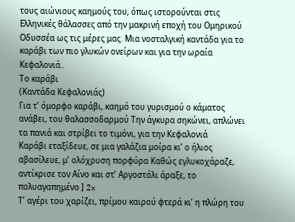τους αιώνιους καημούς του, όπως ιστορούνται στις Ελληνικές θάλασσες από την μακρινή εποχή του Ομηρικού Οδυσσέα ως τις μέρες μας. Μια νοσταλγική καντάδα για το καράβι των πιο γλυκών ονείρων και για την ωραία Κεφαλονιά..
Το καράβι
(Καντάδα Κεφαλονιάς)
Για τ’ όμορφο καράβι, καημό του γυρισμού ο κάματος ανάβει, του θαλασσοδαρμού Την άγκυρα σηκώνει, απλώνει τα πανιά και στρίβει το τιμόνι, για την Κεφαλονιά
Καράβι εταξίδευε, σε μια γαλάζια μοίρα κι’ ο ήλιος αβασίλευε, μ’ ολόχρυση πορφύρα Καθώς εγλυκοχάραζε, αντίκρισε τον Αίνο και στ’ Αργοστόλι άραξε, το πολυαγαπημένο ] 2x
Τ’ αγέρι του χαρίζει, πρίμου καιρού φτερά κι’ η πλώρη του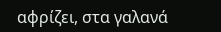αφρίζει, στα γαλανά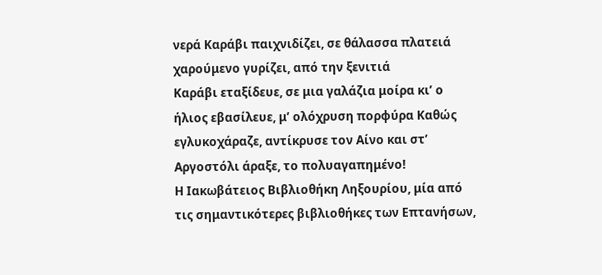νερά Καράβι παιχνιδίζει, σε θάλασσα πλατειά χαρούμενο γυρίζει, από την ξενιτιά
Καράβι εταξίδευε, σε μια γαλάζια μοίρα κι’ ο ήλιος εβασίλευε, μ’ ολόχρυση πορφύρα Καθώς εγλυκοχάραζε, αντίκρυσε τον Αίνο και στ’ Αργοστόλι άραξε, το πολυαγαπημένο!
Η Ιακωβάτειος Βιβλιοθήκη Ληξουρίου, μία από τις σημαντικότερες βιβλιοθήκες των Επτανήσων,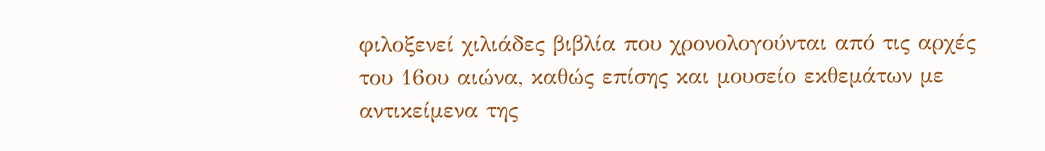φιλοξενεί χιλιάδες βιβλία που χρονολογούνται από τις αρχές του 16ου αιώνα, καθώς επίσης και μουσείο εκθεμάτων με αντικείμενα της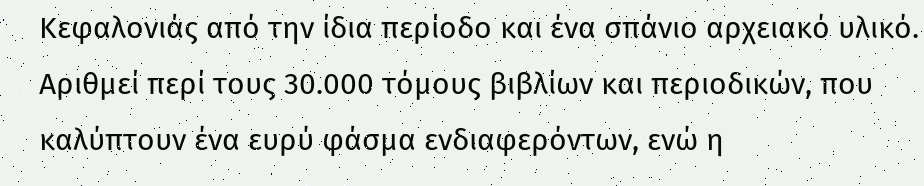Κεφαλονιάς από την ίδια περίοδο και ένα σπάνιο αρχειακό υλικό. Αριθμεί περί τους 30.000 τόμους βιβλίων και περιοδικών, που καλύπτουν ένα ευρύ φάσμα ενδιαφερόντων, ενώ η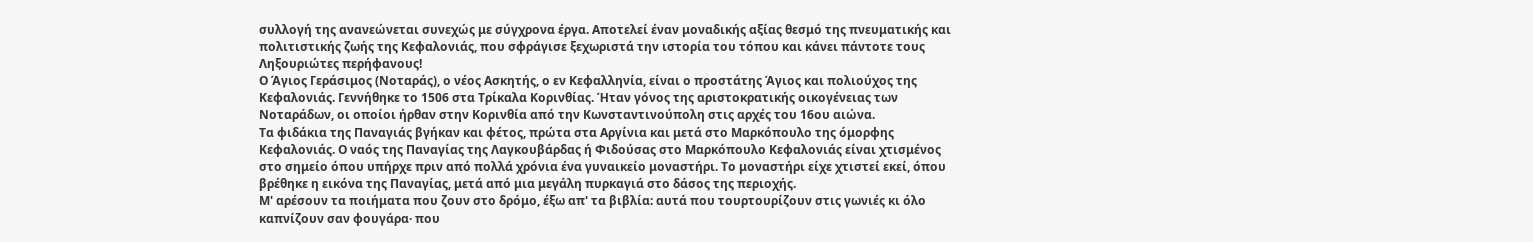συλλογή της ανανεώνεται συνεχώς με σύγχρονα έργα. Αποτελεί έναν μοναδικής αξίας θεσμό της πνευματικής και πολιτιστικής ζωής της Κεφαλονιάς, που σφράγισε ξεχωριστά την ιστορία του τόπου και κάνει πάντοτε τους Ληξουριώτες περήφανους!
Ο Άγιος Γεράσιμος (Νοταράς), ο νέος Ασκητής, ο εν Κεφαλληνία, είναι ο προστάτης Άγιος και πολιούχος της Κεφαλονιάς. Γεννήθηκε το 1506 στα Τρίκαλα Κορινθίας. Ήταν γόνος της αριστοκρατικής οικογένειας των Νοταράδων, οι οποίοι ήρθαν στην Κορινθία από την Κωνσταντινούπολη στις αρχές του 16ου αιώνα.
Τα φιδάκια της Παναγιάς βγήκαν και φέτος, πρώτα στα Αργίνια και μετά στο Μαρκόπουλο της όμορφης Κεφαλονιάς. Ο ναός της Παναγίας της Λαγκουβάρδας ή Φιδούσας στο Μαρκόπουλο Κεφαλονιάς είναι χτισμένος στο σημείο όπου υπήρχε πριν από πολλά χρόνια ένα γυναικείο μοναστήρι. Το μοναστήρι είχε χτιστεί εκεί, όπου βρέθηκε η εικόνα της Παναγίας, μετά από μια μεγάλη πυρκαγιά στο δάσος της περιοχής.
Μ' αρέσουν τα ποιήματα που ζουν στο δρόμο, έξω απ' τα βιβλία: αυτά που τουρτουρίζουν στις γωνιές κι όλο καπνίζουν σαν φουγάρα· που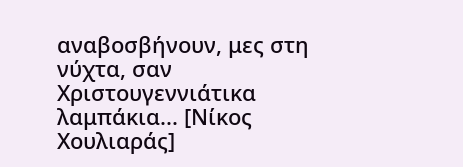αναβοσβήνουν, μες στη νύχτα, σαν Χριστουγεννιάτικα λαμπάκια... [Νίκος Χουλιαράς]